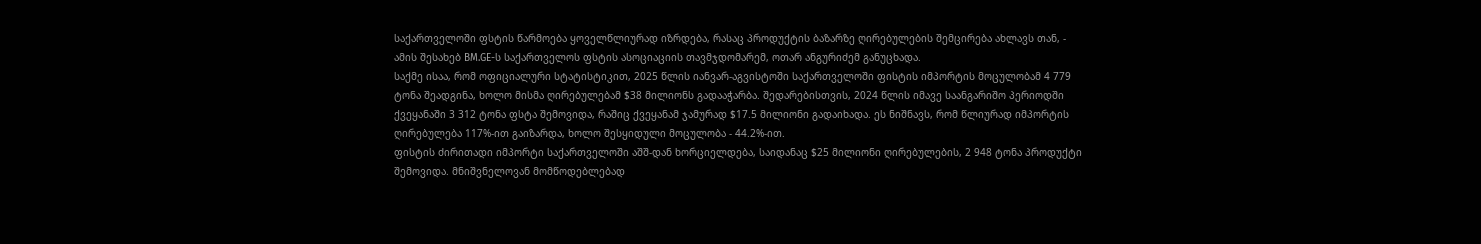საქართველოში ფსტის წარმოება ყოველწლიურად იზრდება, რასაც პროდუქტის ბაზარზე ღირებულების შემცირება ახლავს თან, - ამის შესახებ BM.GE-ს საქართველოს ფსტის ასოციაციის თავმჯდომარემ, ოთარ ანგურიძემ განუცხადა.
საქმე ისაა, რომ ოფიციალური სტატისტიკით, 2025 წლის იანვარ-აგვისტოში საქართველოში ფისტის იმპორტის მოცულობამ 4 779 ტონა შეადგინა, ხოლო მისმა ღირებულებამ $38 მილიონს გადააჭარბა. შედარებისთვის, 2024 წლის იმავე საანგარიშო პერიოდში ქვეყანაში 3 312 ტონა ფსტა შემოვიდა, რაშიც ქვეყანამ ჯამურად $17.5 მილიონი გადაიხადა. ეს ნიშნავს, რომ წლიურად იმპორტის ღირებულება 117%-ით გაიზარდა, ხოლო შესყიდული მოცულობა - 44.2%-ით.
ფისტის ძირითადი იმპორტი საქართველოში აშშ-დან ხორციელდება, საიდანაც $25 მილიონი ღირებულების, 2 948 ტონა პროდუქტი შემოვიდა. მნიშვნელოვან მომწოდებლებად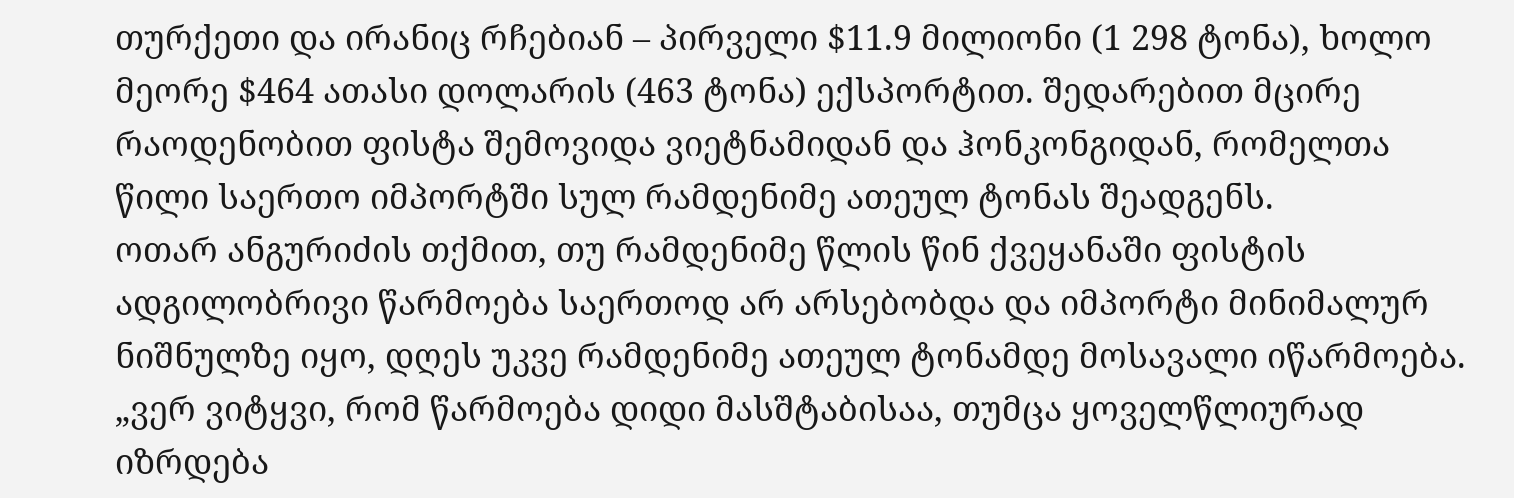თურქეთი და ირანიც რჩებიან – პირველი $11.9 მილიონი (1 298 ტონა), ხოლო მეორე $464 ათასი დოლარის (463 ტონა) ექსპორტით. შედარებით მცირე რაოდენობით ფისტა შემოვიდა ვიეტნამიდან და ჰონკონგიდან, რომელთა წილი საერთო იმპორტში სულ რამდენიმე ათეულ ტონას შეადგენს.
ოთარ ანგურიძის თქმით, თუ რამდენიმე წლის წინ ქვეყანაში ფისტის ადგილობრივი წარმოება საერთოდ არ არსებობდა და იმპორტი მინიმალურ ნიშნულზე იყო, დღეს უკვე რამდენიმე ათეულ ტონამდე მოსავალი იწარმოება.
„ვერ ვიტყვი, რომ წარმოება დიდი მასშტაბისაა, თუმცა ყოველწლიურად იზრდება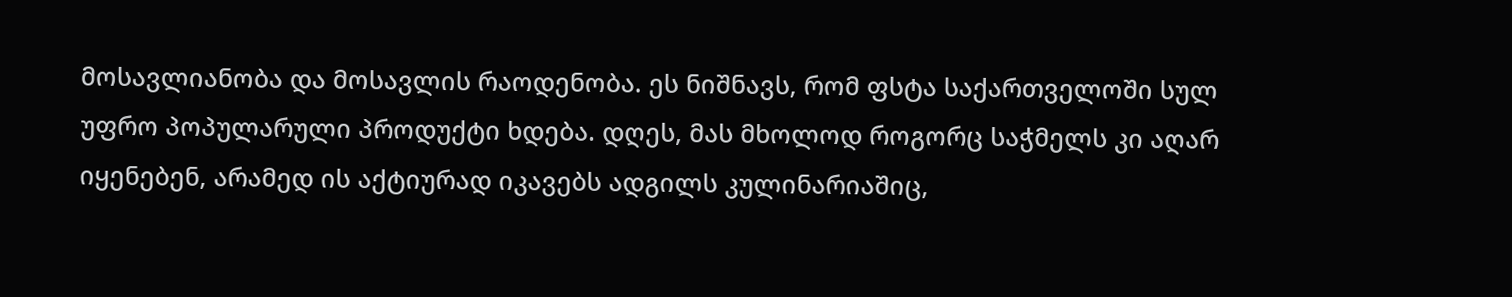მოსავლიანობა და მოსავლის რაოდენობა. ეს ნიშნავს, რომ ფსტა საქართველოში სულ უფრო პოპულარული პროდუქტი ხდება. დღეს, მას მხოლოდ როგორც საჭმელს კი აღარ იყენებენ, არამედ ის აქტიურად იკავებს ადგილს კულინარიაშიც,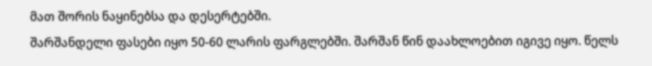მათ შორის ნაყინებსა და დესერტებში.
შარშანდელი ფასები იყო 50-60 ლარის ფარგლებში. შარშან წინ დაახლოებით იგივე იყო. წელს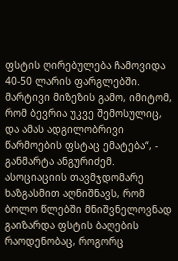ფსტის ღირებულება ჩამოვიდა 40-50 ლარის ფარგლებში. მარტივი მიზეზის გამო, იმიტომ, რომ ბევრია უკვე შემოსულიც, და ამას ადგილობრივი წარმოების ფსტაც ემატება“, - განმარტა ანგურიძემ.
ასოციაციის თავმჯდომარე ხაზგასმით აღნიშნავს, რომ ბოლო წლებში მნიშვნელოვნად გაიზარდა ფსტის ბაღების რაოდენობაც, როგორც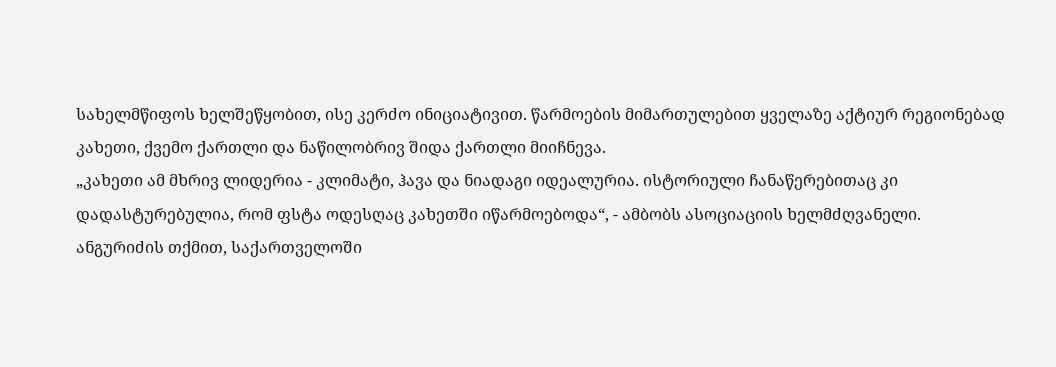სახელმწიფოს ხელშეწყობით, ისე კერძო ინიციატივით. წარმოების მიმართულებით ყველაზე აქტიურ რეგიონებად კახეთი, ქვემო ქართლი და ნაწილობრივ შიდა ქართლი მიიჩნევა.
„კახეთი ამ მხრივ ლიდერია - კლიმატი, ჰავა და ნიადაგი იდეალურია. ისტორიული ჩანაწერებითაც კი დადასტურებულია, რომ ფსტა ოდესღაც კახეთში იწარმოებოდა“, - ამბობს ასოციაციის ხელმძღვანელი.
ანგურიძის თქმით, საქართველოში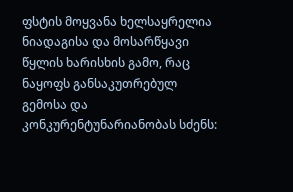ფსტის მოყვანა ხელსაყრელია ნიადაგისა და მოსარწყავი წყლის ხარისხის გამო, რაც ნაყოფს განსაკუთრებულ გემოსა და კონკურენტუნარიანობას სძენს: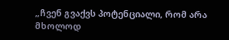„ჩვენ გვაქვს პოტენციალი, რომ არა მხოლოდ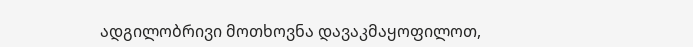ადგილობრივი მოთხოვნა დავაკმაყოფილოთ,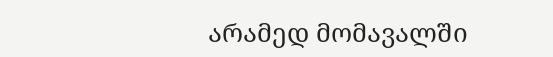არამედ მომავალში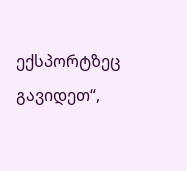ექსპორტზეც გავიდეთ“,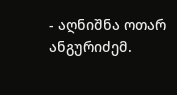- აღნიშნა ოთარ ანგურიძემ.